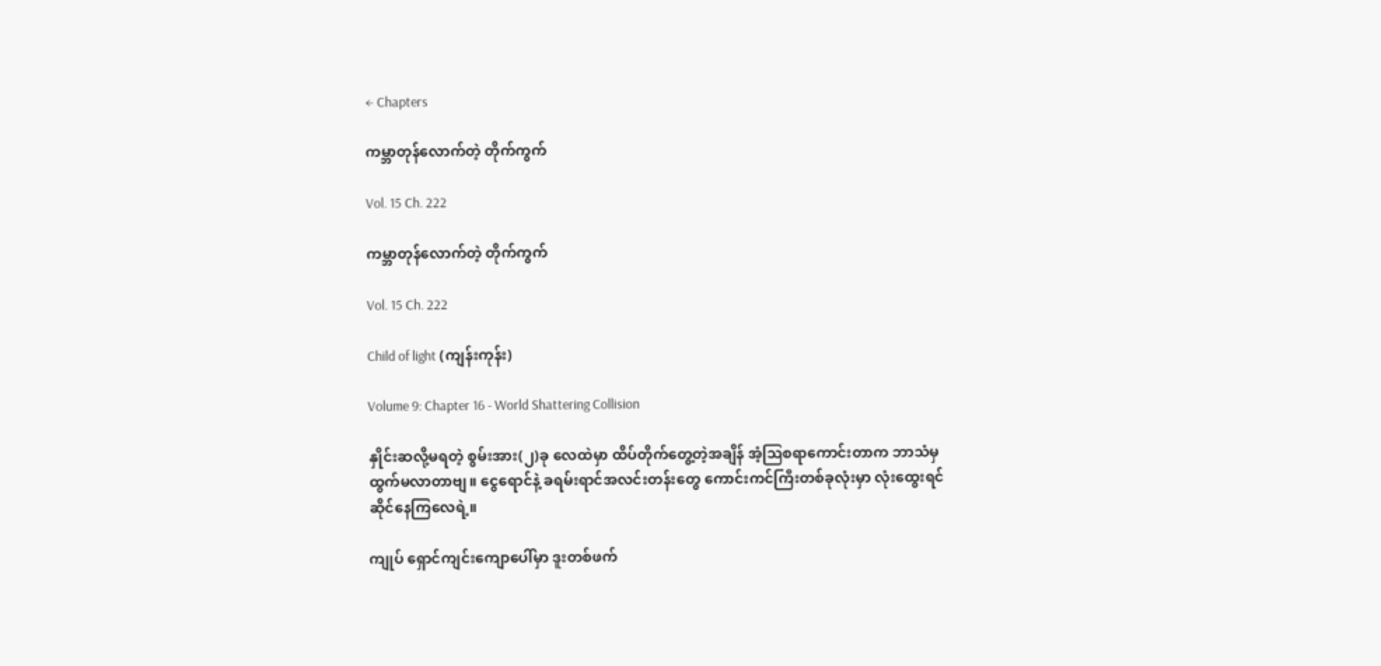← Chapters

ကမ္ဘာတုန်လောက်တဲ့ တိုက်ကွက်

Vol. 15 Ch. 222

ကမ္ဘာတုန်လောက်တဲ့ တိုက်ကွက်

Vol. 15 Ch. 222

Child of light (ကျန်းကုန်း)

Volume 9: Chapter 16 - World Shattering Collision

နှိုင်းဆလို့မရတဲ့ စွမ်းအား(၂)ခု လေထဲမှာ ထိပ်တိုက်တွေ့တဲ့အချိန် အံ့ဩစရာကောင်းတာက ဘာသံမှ ထွက်မလာတာဗျ။ ငွေရောင်နဲ့ ခရမ်းရာင်အလင်းတန်းတွေ ကောင်းကင်ကြီးတစ်ခုလုံးမှာ လုံးထွေးရင်ဆိုင်နေကြလေရဲ့။

ကျုပ် ရှောင်ကျင်းကျောပေါ်မှာ ဒူးတစ်ဖက်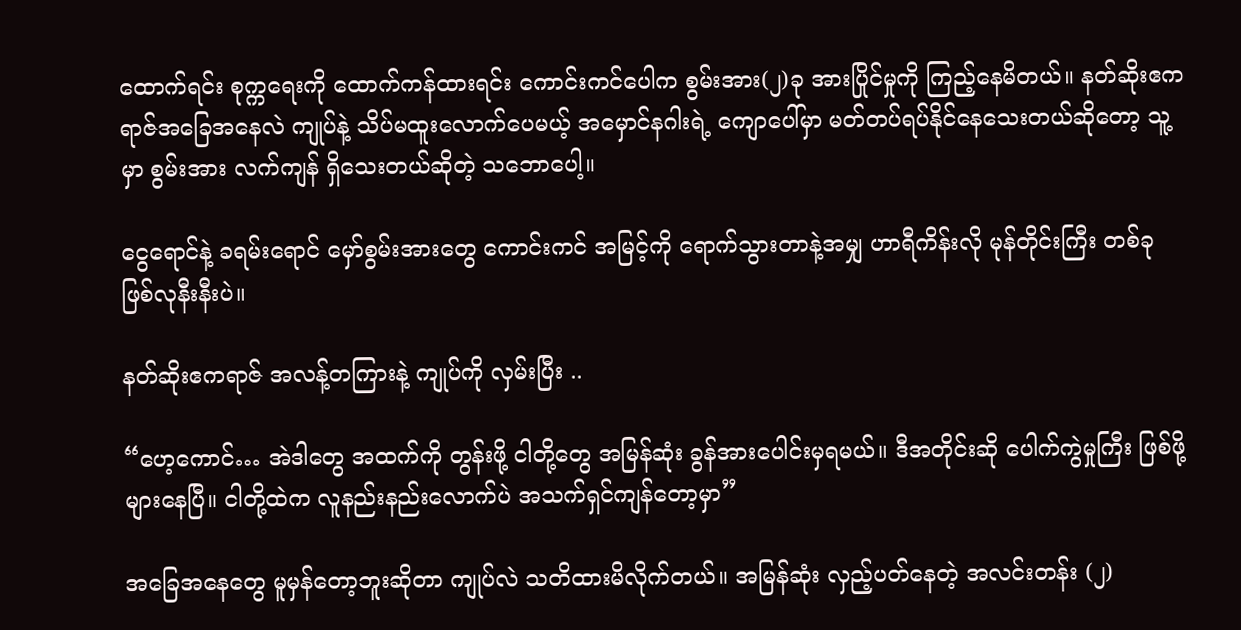ထောက်ရင်း စုက္ကရေးကို ထောက်ကန်ထားရင်း ကောင်းကင်ပေါက စွမ်းအား(၂)ခု အားပြိုင်မှုကို ကြည့်နေမိတယ်။ နတ်ဆိုးဧကရာဇ်အခြေအနေလဲ ကျုပ်နဲ့ သိပ်မထူးလောက်ပေမယ့် အမှောင်နဂါးရဲ့ ကျောပေါ်မှာ မတ်တပ်ရပ်နိုင်နေသေးတယ်ဆိုတော့ သူ့မှာ စွမ်းအား လက်ကျန် ရှိသေးတယ်ဆိုတဲ့ သဘောပေါ့။

ငွေရောင်နဲ့ ခရမ်းရောင် မှော်စွမ်းအားတွေ ကောင်းကင် အမြင့်ကို ရောက်သွားတာနဲ့အမျှ ဟာရီကိန်းလို မုန်တိုင်းကြီး တစ်ခု ဖြစ်လုနီးနီးပဲ။

နတ်ဆိုးဧကရာဇ် အလန့်တကြားနဲ့ ကျုပ်ကို လှမ်းပြီး ..

“ဟေ့ကောင်… အဲဒါတွေ အထက်ကို တွန်းဖို့ ငါတို့တွေ အမြန်ဆုံး ခွန်အားပေါင်းမှရမယ်။ ဒီအတိုင်းဆို ပေါက်ကွဲမှုကြီး ဖြစ်ဖို့များနေပြီ။ ငါတို့ထဲက လူနည်းနည်းလောက်ပဲ အသက်ရှင်ကျန်တော့မှာ”

အခြေအနေတွေ မူမှန်တော့ဘူးဆိုတာ ကျုပ်လဲ သတိထားမိလိုက်တယ်။ အမြန်ဆုံး လှည့်ပတ်နေတဲ့ အလင်းတန်း (၂)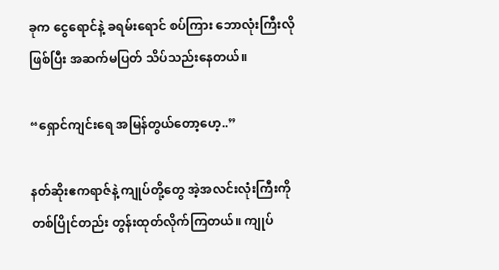ခုက ငွေရောင်နဲ့ ခရမ်းရောင် စပ်ကြား ဘောလုံးကြီးလို ဖြစ်ပြီး အဆက်မပြတ် သိပ်သည်းနေတယ်။

“ရှောင်ကျင်းရေ အမြန်တွယ်တော့ဟေ့..”

နတ်ဆိုးဧကရာဇ်နဲ့ ကျုပ်တို့တွေ အဲ့အလင်းလုံးကြီးကို တစ်ပြိုင်တည်း တွန်းထုတ်လိုက်ကြတယ်။ ကျုပ်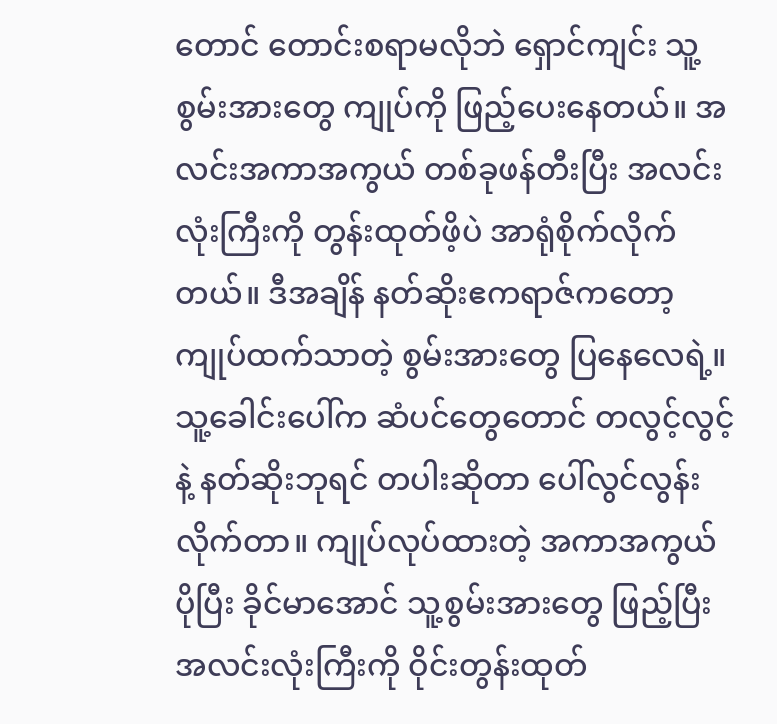တောင် တောင်းစရာမလိုဘဲ ရှောင်ကျင်း သူ့စွမ်းအားတွေ ကျုပ်ကို ဖြည့်ပေးနေတယ်။ အလင်းအကာအကွယ် တစ်ခုဖန်တီးပြီး အလင်းလုံးကြီးကို တွန်းထုတ်ဖိ့ပဲ အာရုံစိုက်လိုက်တယ်။ ဒီအချိန် နတ်ဆိုးဧကရာဇ်ကတော့ ကျုပ်ထက်သာတဲ့ စွမ်းအားတွေ ပြနေလေရဲ့။ သူ့ခေါင်းပေါ်က ဆံပင်တွေတောင် တလွင့်လွင့်နဲ့ နတ်ဆိုးဘုရင် တပါးဆိုတာ ပေါ်လွင်လွန်းလိုက်တာ။ ကျုပ်လုပ်ထားတဲ့ အကာအကွယ် ပိုပြီး ခိုင်မာအောင် သူ့စွမ်းအားတွေ ဖြည့်ပြီး အလင်းလုံးကြီးကို ဝိုင်းတွန်းထုတ်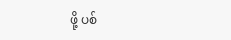ဖို့ ပစ်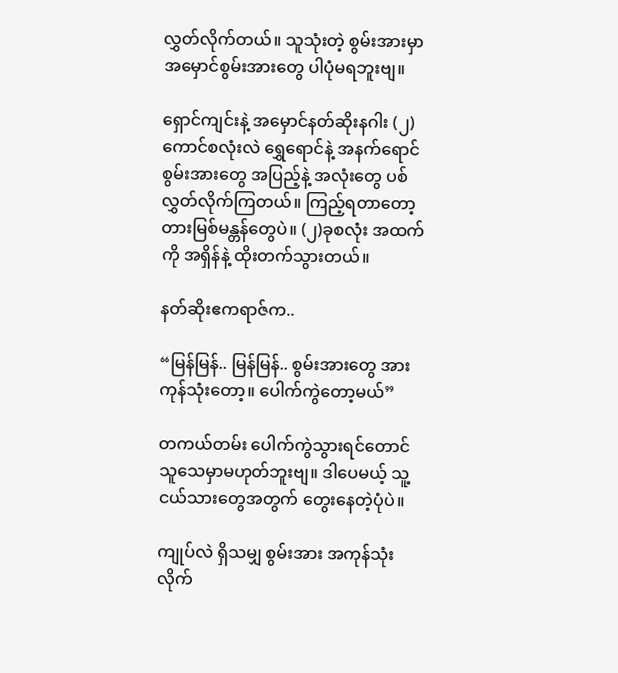လွှတ်လိုက်တယ်။ သူသုံးတဲ့ စွမ်းအားမှာ အမှောင်စွမ်းအားတွေ ပါပုံမရဘူးဗျ။

ရှောင်ကျင်းနဲ့ အမှောင်နတ်ဆိုးနဂါး (၂)ကောင်စလုံးလဲ ရွှေရောင်နဲ့ အနက်ရောင် စွမ်းအားတွေ အပြည့်နဲ့ အလုံးတွေ ပစ်လွှတ်လိုက်ကြတယ်။ ကြည့်ရတာတော့ တားမြစ်မန္တန်တွေပဲ။ (၂)ခုစလုံး အထက်ကို အရှိန်နဲ့ ထိုးတက်သွားတယ်။

နတ်ဆိုးဧကရာဇ်က..

“မြန်မြန်.. မြန်မြန်.. စွမ်းအားတွေ အားကုန်သုံးတော့။ ပေါက်ကွဲတော့မယ်”

တကယ်တမ်း ပေါက်ကွဲသွားရင်တောင် သူသေမှာမဟုတ်ဘူးဗျ။ ဒါပေမယ့် သူ့ ငယ်သားတွေအတွက် တွေးနေတဲ့ပုံပဲ။

ကျုပ်လဲ ရှိသမျှ စွမ်းအား အကုန်သုံးလိုက်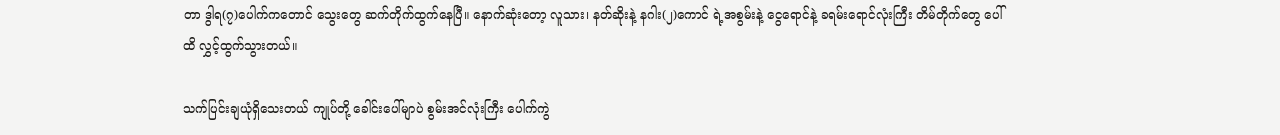တာ ဒွါရ(၇)ပေါက်ကတောင် သွေးတွေ ဆက်တိုက်ထွက်နေပြီ။ နောက်ဆုံးတော့ လူသား၊ နတ်ဆိုးနဲ့ နဂါး(၂)ကောင် ရဲ့အစွမ်းနဲ့ ငွေရောင်နဲ့ ခရမ်းရောင်လုံးကြီး တိမ်တိုက်တွေ ပေါ်ထိ လွှင့်ထွက်သွားတယ်။

သက်ပြင်းချယုံရှိသေးတယ် ကျုပ်တို့ ခေါင်းပေါ်မျာပဲ စွမ်းအင်လုံးကြီး ပေါက်ကွဲ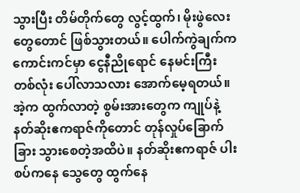သွားပြီး တိမ်တိုက်တွေ လွင့်ထွက်၊ မိုးဖွဲလေးတွေတောင် ဖြစ်သွားတယ်။ ပေါက်ကွဲချက်က ကောင်းကင်မှာ ငွေနီညိုရောင် နေမင်းကြီး တစ်လုံး ပေါ်လာသလား အောက်မေ့ရတယ်။ အဲ့က ထွက်လာတဲ့ စွမ်းအားတွေက ကျုပ်နဲ့ နတ်ဆိုးဧကရာဇ်ကိုတောင် တုန်လှုပ်ခြောက်ခြား သွားစေတဲ့အထိပဲ။ နတ်ဆိုးဧကရာဇ် ပါးစပ်ကနေ သွေတွေ ထွက်နေ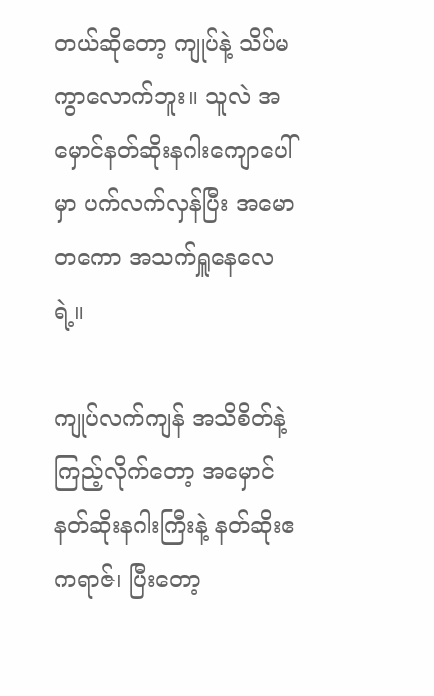တယ်ဆိုတော့ ကျုပ်နဲ့ သိပ်မကွာလောက်ဘူး။ သူလဲ အမှောင်နတ်ဆိုးနဂါးကျောပေါ်မှာ ပက်လက်လှန်ပြီး အမောတကော အသက်ရှူနေလေရဲ့။

ကျုပ်လက်ကျန် အသိစိတ်နဲ့ ကြည့်လိုက်တော့ အမှောင်နတ်ဆိုးနဂါးကြီးနဲ့ နတ်ဆိုးဧကရာဇ်၊ ပြီးတော့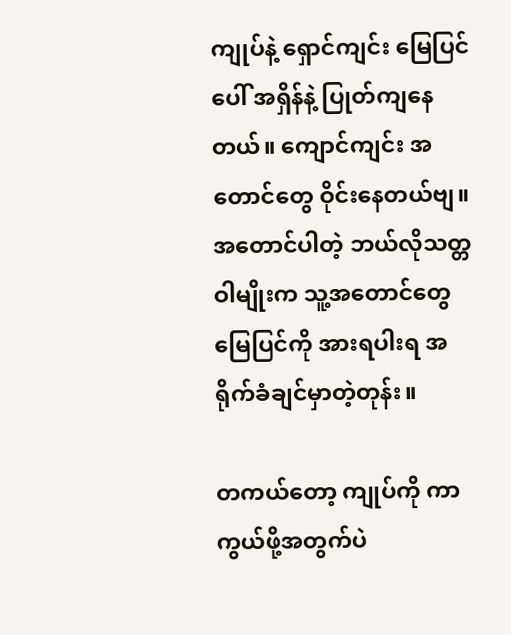ကျုပ်နဲ့ ရှောင်ကျင်း မြေပြင်ပေါ် အရှိန်နဲ့ ပြုတ်ကျနေတယ်။ ကျောင်ကျင်း အတောင်တွေ ဝိုင်းနေတယ်ဗျ။ အတောင်ပါတဲ့ ဘယ်လိုသတ္တဝါမျိုးက သူ့အတောင်တွေ မြေပြင်ကို အားရပါးရ အရိုက်ခံချင်မှာတဲ့တုန်း။

တကယ်တော့ ကျုပ်ကို ကာကွယ်ဖို့အတွက်ပဲ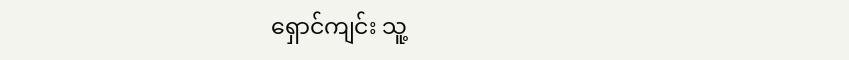ရှောင်ကျင်း သူ့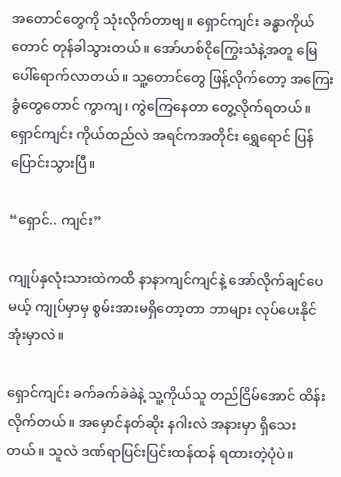အတောင်တွေကို သုံးလိုက်တာဗျ။ ရှောင်ကျင်း ခန္ဓာကိုယ်တောင် တုန်ခါသွားတယ်။ အော်ဟစ်ငိုကြွေးသံနဲ့အတူ မြေပေါ်ရောက်လာတယ်။ သူ့တောင်တွေ ဖြန့်လိုက်တော့ အကြေးခွံတွေတောင် ကွာကျ၊ ကွဲကြေနေတာ တွေ့လိုက်ရတယ်။ ရှောင်ကျင်း ကိုယ်ထည်လဲ အရင်ကအတိုင်း ရွှေရောင် ပြန်ပြောင်းသွားပြီ။

“ရှောင်.. ကျင်း”

ကျုပ်နှလုံးသားထဲကထိ နာနာကျင်ကျင်နဲ့ အော်လိုက်ချင်ပေမယ့် ကျုပ်မှာမှ စွမ်းအားမရှိတော့တာ ဘာများ လုပ်ပေးနိုင်အုံးမှာလဲ။

ရှောင်ကျင်း ခက်ခက်ခဲခဲနဲ့ သူ့ကိုယ်သူ တည်ငြိမ်အောင် ထိန်းလိုက်တယ်။ အမှောင်နတ်ဆိုး နဂါးလဲ အနားမှာ ရှိသေးတယ်။ သူလဲ ဒဏ်ရာပြင်းပြင်းထန်ထန် ရထားတဲ့ပုံပဲ။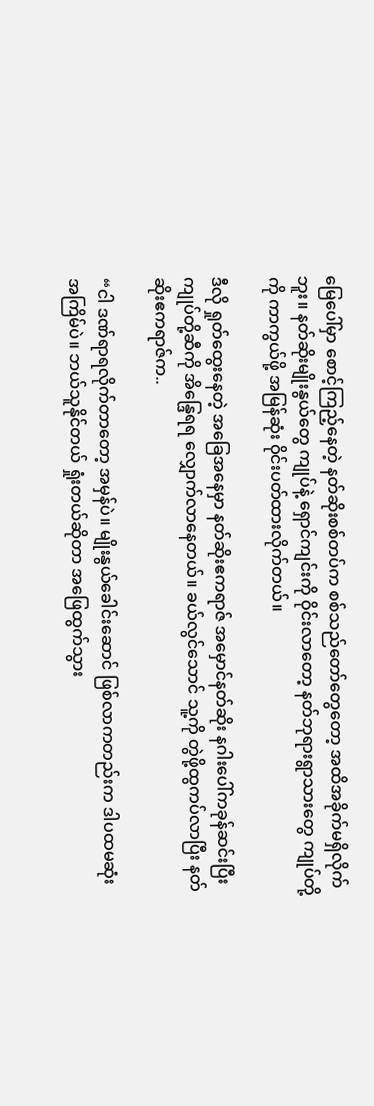မြေပေါ်မှာ စောင့်ကြည့်နေတဲ့ နတ်ဆိုးစစ်တပ်က စစ်သည်တော်တွေတော့ အထိအခိုက်မရှိလိုက်ဘူး။ နတ်ဆိုးမျိုးနွယ်တွေ ကျုပ်နဲ့ ရှောင်ကျင်းကို ဝိုင်းလာတော့ နတ်ဘုရားရွာသားတွေ ကျုပ်တို့ကို ကာကွယ်ဖို့ အမြန်ဆုံး ဝိုင်းပတ်ထားလိုက်တယ်။

ဒီလို ရှုတ်ထွေးနေတဲ့ အခြေအနေမှာ နတ်ဆိုးဧကရာဇ် အမှောင်နတ်ဆိုး နဂါးပေါ်ကခုန်ဆင်းပြီး ကျုပ်တို့ဆီကို အိန္ဒြေရရ လျှောက်လာနေတယ်။ ခယ်လွင်သောင် သူ့ကို တွဲဖို့ထွကပ်လာပြီး နတ်ဆိုးဧကရာဇ်က..

“ငါ ဒဏ်ရာရလိုက်တာတော့ အမှန်ပဲ။ မျိုးနွယ်ခေါင်းဆောင် ဖြစ်လာကတည်းက ဒါပထမဆုံး အကြိမ်ပဲ။ ဘယ်သူနိုင်တယ် ရှုံးတယ်ဆိုတာ အဖြေထွက်သွား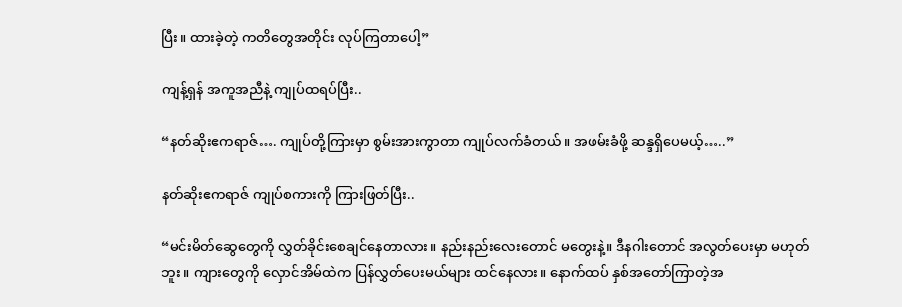ပြီး။ ထားခဲ့တဲ့ ကတိတွေအတိုင်း လုပ်ကြတာပေါ့”

ကျန့်ရှန် အကူအညီနဲ့ ကျုပ်ထရပ်ပြီး..

“နတ်ဆိုးဧကရာဇ်…. ကျုပ်တို့ကြားမှာ စွမ်းအားကွာတာ ကျုပ်လက်ခံတယ်။ အဖမ်းခံဖို့ ဆန္ဒရှိပေမယ့်…..”

နတ်ဆိုးဧကရာဇ် ကျုပ်စကားကို ကြားဖြတ်ပြီး..

“မင်းမိတ်ဆွေတွေကို လွှတ်ခိုင်းစေချင်နေတာလား။ နည်းနည်းလေးတောင် မတွေးနဲ့။ ဒီနဂါးတောင် အလွတ်ပေးမှာ မဟုတ်ဘူး။ ကျားတွေကို လှောင်အိမ်ထဲက ပြန်လွှတ်ပေးမယ်များ ထင်နေလား။ နောက်ထပ် နှစ်အတော်ကြာတဲ့အ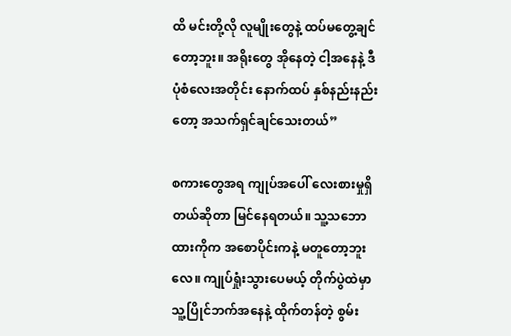ထိ မင်းတို့လို လူမျိုးတွေနဲ့ ထပ်မတွေ့ချင်တော့ဘူး။ အရိုးတွေ အိုနေတဲ့ ငါ့အနေနဲ့ ဒီပုံစံလေးအတိုင်း နောက်ထပ် နှစ်နည်းနည်းတော့ အသက်ရှင်ချင်သေးတယ်”

စကားတွေအရ ကျုပ်အပေါ် လေးစားမှုရှိတယ်ဆိုတာ မြင်နေရတယ်။ သူ့သဘောထားကိုက အစောပိုင်းကနဲ့ မတူတော့ဘူးလေ။ ကျုပ်ရှုံးသွားပေမယ့် တိုက်ပွဲထဲမှာ သူ့ပြိုင်ဘက်အနေနဲ့ ထိုက်တန်တဲ့ စွမ်း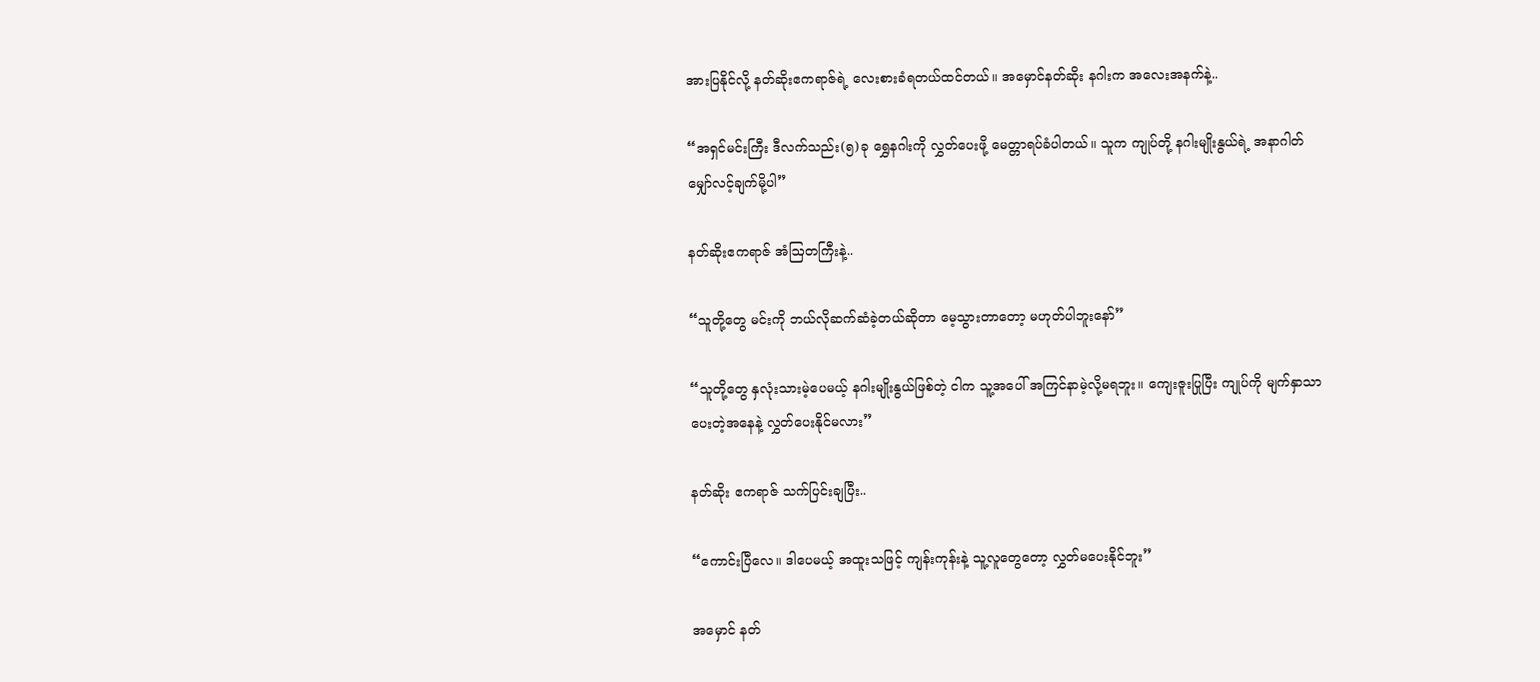အားပြနိုင်လို့ နတ်ဆိုးဧကရာဇ်ရဲ့ လေးစားခံရတယ်ထင်တယ်။ အမှောင်နတ်ဆိုး နဂါးက အလေးအနက်နဲ့..

“အရှင်မင်းကြီး ဒီလက်သည်း(၅)ခု‌ ရွှေနဂါးကို လွှတ်ပေးဖို့ မေတ္တာရပ်ခံပါတယ်။ သူက ကျုပ်တို့ နဂါးမျိုးနွယ်ရဲ့ အနာဂါတ် မျှော်လင့်ချက်မို့ပါ”

နတ်ဆိုးဧကရာဇ် အံဩတကြီးနဲ့..

“သူတို့တွေ မင်းကို ဘယ်လိုဆက်ဆံခဲ့တယ်ဆိုတာ မေ့သွားတာတော့ မဟုတ်ပါဘူးနော်”

“သူတို့တွေ နှလုံးသားမဲ့ပေမယ့် နဂါးမျိုးနွယ်ဖြစ်တဲ့ ငါက သူ့အပေါ် အကြင်နာမဲ့လို့မရဘူး။ ကျေးဇူးပြုပြီး ကျုပ်ကို မျက်နှာသာပေးတဲ့အနေနဲ့ လွှတ်ပေးနိုင်မလား”

နတ်ဆိုး ဧကရာဇ် သက်ပြင်းချပြီး..

“ကောင်းပြီလေ။ ဒါပေမယ့် အထူးသဖြင့် ကျန်းကုန်းနဲ့ သူ့လူတွေတော့ လွှတ်မပေးနိုင်ဘူး”

အမှောင် နတ်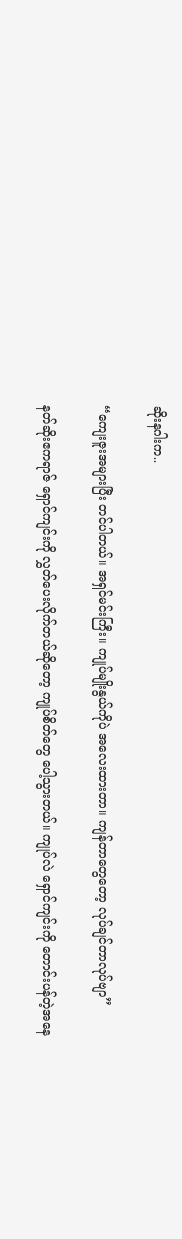ဆိုးနဂါးက..

“ကျေးဇူးအများပြီး တင်ပါတယ်။ အရှင်မင်းကြီး။ ကျုပ်မျိုးနွယ်ကိုပဲ အလေးထားတာ။ ကျန်တာတွေတော့ လုပ်ချင်တာလုပ်ဗျာ”

နတ်ဆိုးဧကရာဇ် ရှောင်ကျင်းကို လွှတ်ပေးလိုက်တယ်ဆိုတော့ ကျုပ်စိတ်တွေ ပေါ့သွားတယ်။ ကျုပ်လဲ ရှောင်ကျင်းကို တောင်းပန်တဲ့အနေ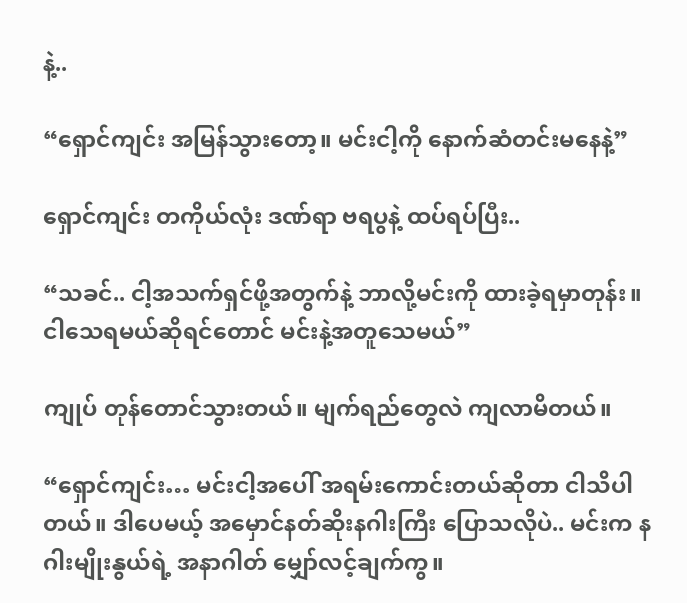နဲ့..

“ရှောင်ကျင်း အမြန်သွားတော့။ မင်းငါ့ကို နောက်ဆံတင်းမနေနဲ့”

ရှောင်ကျင်း တကိုယ်လုံး ဒဏ်ရာ ဗရပွနဲ့ ထပ်ရပ်ပြီး..

“သခင်.. ငါ့အသက်ရှင်ဖို့အတွက်နဲ့ ဘာလို့မင်းကို ထားခဲ့ရမှာတုန်း။ ငါသေရမယ်ဆိုရင်တောင် မင်းနဲ့အတူသေမယ်”

ကျုပ် တုန်တောင်သွားတယ်။ မျက်ရည်တွေလဲ ကျလာမိတယ်။

“ရှောင်ကျင်း… မင်းငါ့အပေါ် အရမ်းကောင်းတယ်ဆိုတာ ငါသိပါတယ်။ ဒါပေမယ့် အမှောင်နတ်ဆိုးနဂါးကြီး ပြောသလိုပဲ.. မင်းက နဂါးမျိုးနွယ်ရဲ့ အနာဂါတ် မျှော်လင့်ချက်ကွ။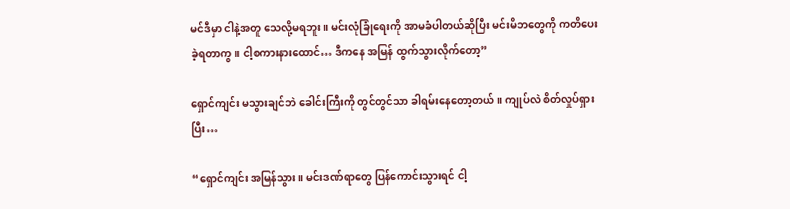မင်ဒီမှာ ငါနဲ့အတူ သေလို့မရဘူး။ မင်းလုံခြုံရေးကို အာမခံပါတယ်ဆိုပြီး မင်းမိဘတွေကို ကတိပေးခဲ့ရတာကွ။ ငါ့စကားနားထောင်… ဒီကနေ အမြန် ထွက်သွားလိုက်တော့”

ရှောင်ကျင်း မသွားချင်ဘဲ ခေါင်းကြီးကို တွင်တွင်သာ ခါရမ်းနေတော့တယ်။ ကျုပ်လဲ စိတ်လှုပ်ရှားပြီး…

“ရှောင်ကျင်း အမြန်သွား။ မင်းဒဏ်ရာတွေ ပြန်ကောင်းသွားရင် ငါ့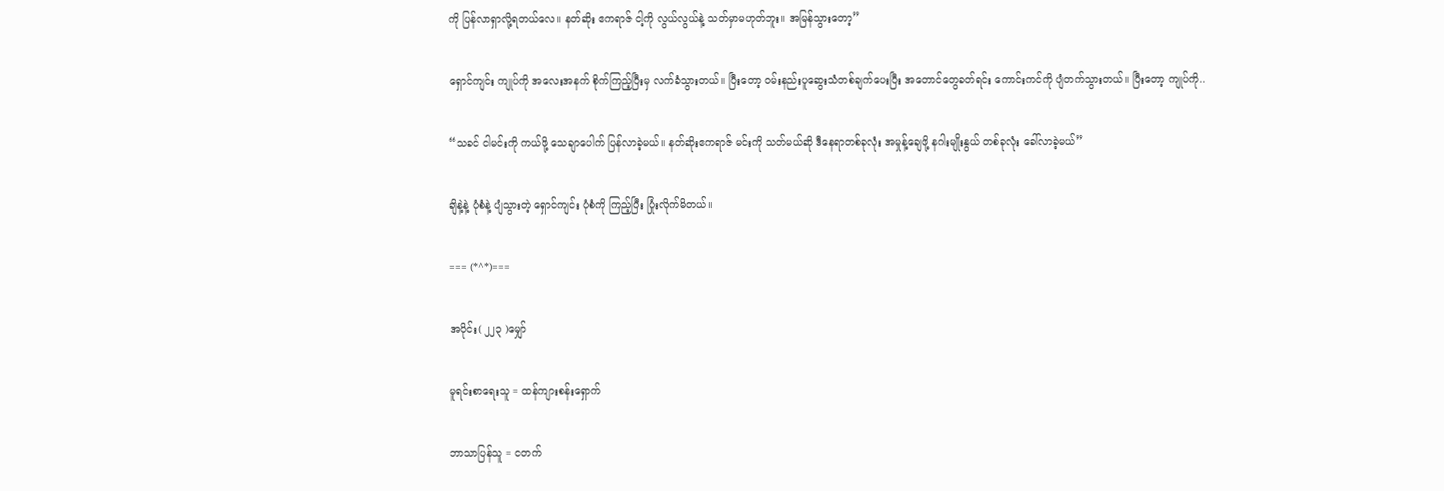ကို ပြန်လာရှာလို့ရတယ်လေ။ နတ်ဆိုး ဧကရာဇ် ငါ့ကို လွယ်လွယ်နဲ့ သတ်မှာမဟုတ်ဘူး။ အမြန်သွားတော့”

ရှောင်ကျင်း ကျုပ်ကို အလေးအနက် စိုက်ကြည့်ပြီးမှ လက်ခံသွားတယ်။ ပြီးတော့ ဝမ်းနည်းပူဆွေးသံတစ်ချက်ပေးပြီး အတောင်တွေခတ်ရင်း ကောင်းကင်ကို ပျံတက်သွားတယ်။ ပြီးတော့ ကျုပ်ကို..

“သခင် ငါမင်းကို ကယ်ဖို့ သေချာပေါက် ပြန်လာခဲ့မယ်။ နတ်ဆိုးဧကရာဇ် မင်းကို သတ်မယ်ဆို ဒီနေရာတစ်ခုလုံး အမှုန့်ချေဖို့ နဂါးမျိုးနွယ် တစ်ခုလုံး ခေါ်လာခဲ့မယ်”

ချိနဲ့နဲ့ ပုံစံနဲ့ ပျံသွားတဲ့ ရှောင်ကျင်း ပုံစံကို ကြည့်ပြီး ပြုံးလိုက်မိတယ်။

=== (*^*)===

အပိုင်း( ၂၂၃ )မျှော်

မူရင်းစာရေးသူ = ထန်ကျားစန်းရှောက်

ဘာသာပြန်သူ = ငတက်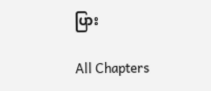ပြား

All Chapters